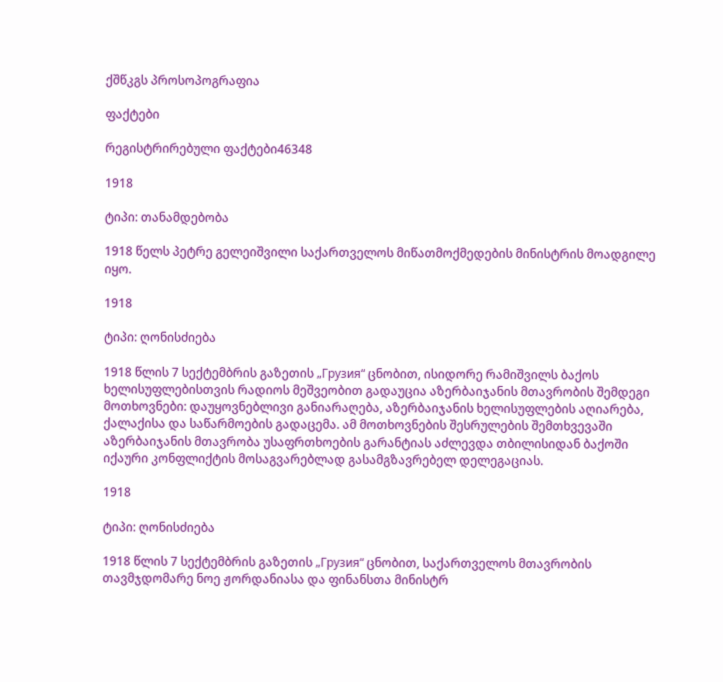ქშწკგს პროსოპოგრაფია

ფაქტები

რეგისტრირებული ფაქტები46348

1918

ტიპი: თანამდებობა

1918 წელს პეტრე გელეიშვილი საქართველოს მიწათმოქმედების მინისტრის მოადგილე იყო.

1918

ტიპი: ღონისძიება

1918 წლის 7 სექტემბრის გაზეთის „Грузия“ ცნობით, ისიდორე რამიშვილს ბაქოს ხელისუფლებისთვის რადიოს მეშვეობით გადაუცია აზერბაიჯანის მთავრობის შემდეგი მოთხოვნები: დაუყოვნებლივი განიარაღება, აზერბაიჯანის ხელისუფლების აღიარება, ქალაქისა და საწარმოების გადაცემა. ამ მოთხოვნების შესრულების შემთხვევაში აზერბაიჯანის მთავრობა უსაფრთხოების გარანტიას აძლევდა თბილისიდან ბაქოში იქაური კონფლიქტის მოსაგვარებლად გასამგზავრებელ დელეგაციას.

1918

ტიპი: ღონისძიება

1918 წლის 7 სექტემბრის გაზეთის „Грузия“ ცნობით, საქართველოს მთავრობის თავმჯდომარე ნოე ჟორდანიასა და ფინანსთა მინისტრ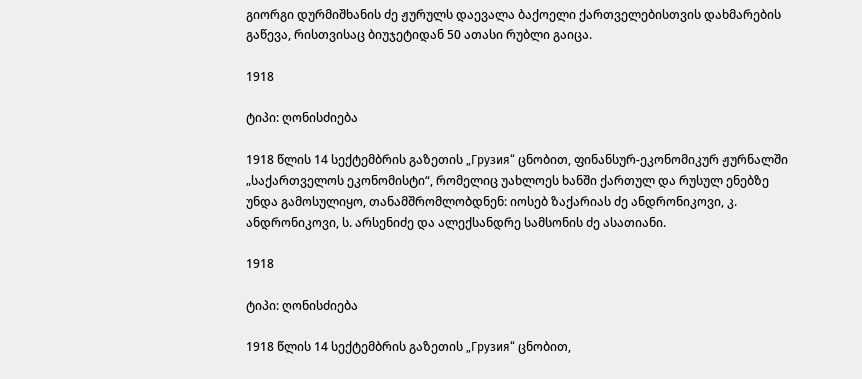გიორგი დურმიშხანის ძე ჟურულს დაევალა ბაქოელი ქართველებისთვის დახმარების გაწევა, რისთვისაც ბიუჯეტიდან 50 ათასი რუბლი გაიცა.

1918

ტიპი: ღონისძიება

1918 წლის 14 სექტემბრის გაზეთის „Грузия“ ცნობით, ფინანსურ-ეკონომიკურ ჟურნალში „საქართველოს ეკონომისტი“, რომელიც უახლოეს ხანში ქართულ და რუსულ ენებზე უნდა გამოსულიყო, თანამშრომლობდნენ: იოსებ ზაქარიას ძე ანდრონიკოვი, კ. ანდრონიკოვი, ს. არსენიძე და ალექსანდრე სამსონის ძე ასათიანი.

1918

ტიპი: ღონისძიება

1918 წლის 14 სექტემბრის გაზეთის „Грузия“ ცნობით,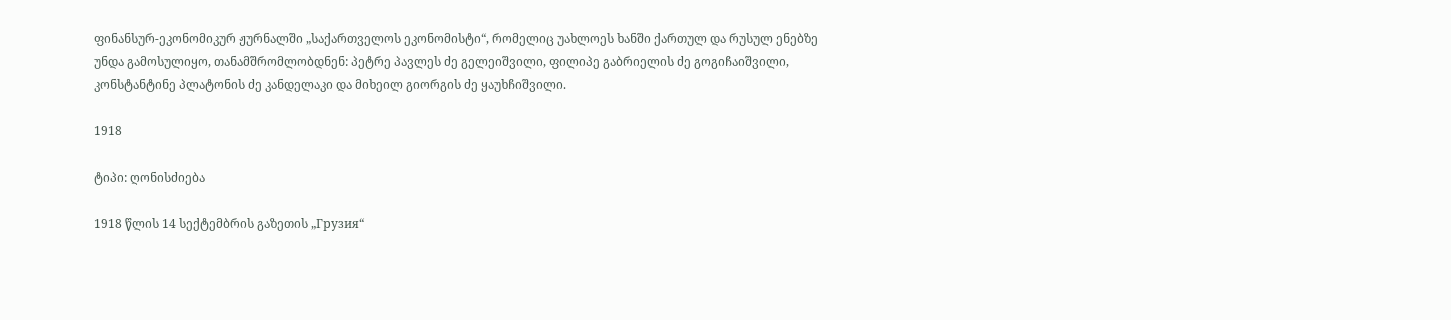ფინანსურ-ეკონომიკურ ჟურნალში „საქართველოს ეკონომისტი“, რომელიც უახლოეს ხანში ქართულ და რუსულ ენებზე უნდა გამოსულიყო, თანამშრომლობდნენ: პეტრე პავლეს ძე გელეიშვილი, ფილიპე გაბრიელის ძე გოგიჩაიშვილი, კონსტანტინე პლატონის ძე კანდელაკი და მიხეილ გიორგის ძე ყაუხჩიშვილი.

1918

ტიპი: ღონისძიება

1918 წლის 14 სექტემბრის გაზეთის „Грузия“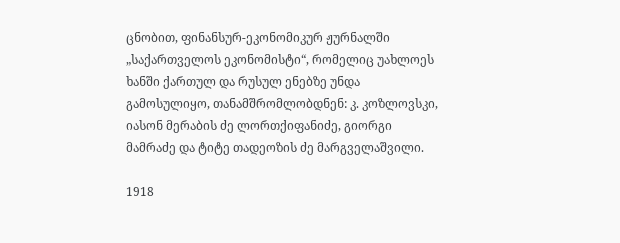ცნობით, ფინანსურ-ეკონომიკურ ჟურნალში „საქართველოს ეკონომისტი“, რომელიც უახლოეს ხანში ქართულ და რუსულ ენებზე უნდა გამოსულიყო, თანამშრომლობდნენ: კ. კოზლოვსკი, იასონ მერაბის ძე ლორთქიფანიძე, გიორგი მამრაძე და ტიტე თადეოზის ძე მარგველაშვილი.

1918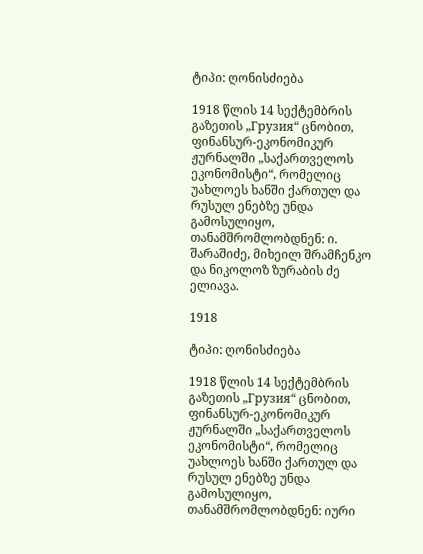ტიპი: ღონისძიება

1918 წლის 14 სექტემბრის გაზეთის „Грузия“ ცნობით, ფინანსურ-ეკონომიკურ ჟურნალში „საქართველოს ეკონომისტი“, რომელიც უახლოეს ხანში ქართულ და რუსულ ენებზე უნდა გამოსულიყო, თანამშრომლობდნენ: ი. შარაშიძე, მიხეილ შრამჩენკო და ნიკოლოზ ზურაბის ძე ელიავა.

1918

ტიპი: ღონისძიება

1918 წლის 14 სექტემბრის გაზეთის „Грузия“ ცნობით, ფინანსურ-ეკონომიკურ ჟურნალში „საქართველოს ეკონომისტი“, რომელიც უახლოეს ხანში ქართულ და რუსულ ენებზე უნდა გამოსულიყო, თანამშრომლობდნენ: იური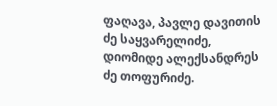ფაღავა, პავლე დავითის ძე საყვარელიძე, დიომიდე ალექსანდრეს ძე თოფურიძე.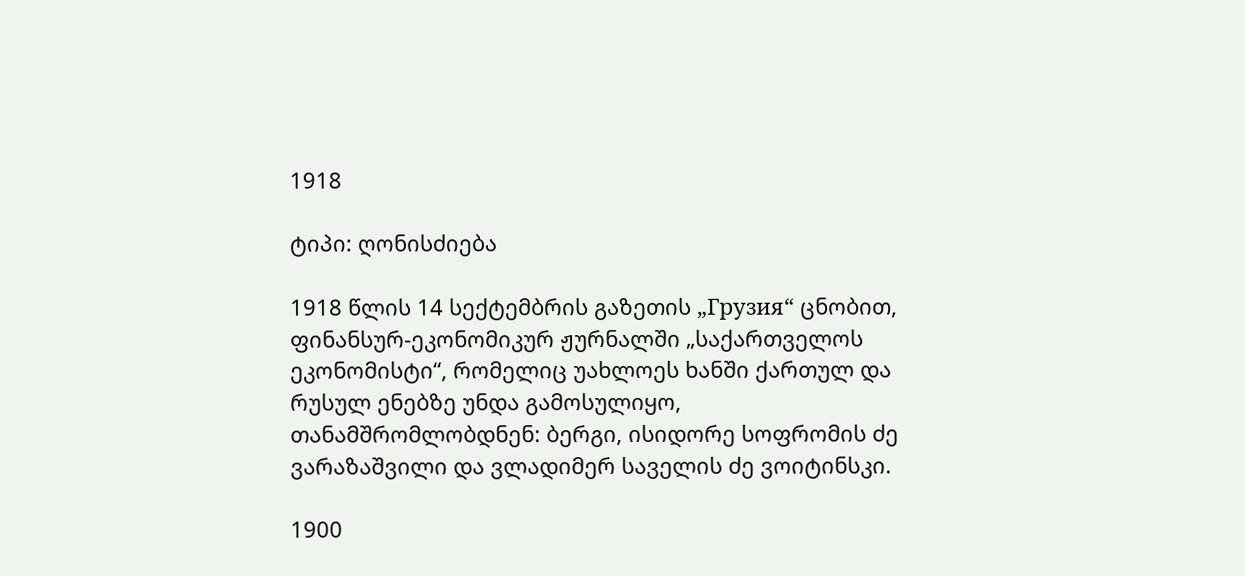1918

ტიპი: ღონისძიება

1918 წლის 14 სექტემბრის გაზეთის „Грузия“ ცნობით, ფინანსურ-ეკონომიკურ ჟურნალში „საქართველოს ეკონომისტი“, რომელიც უახლოეს ხანში ქართულ და რუსულ ენებზე უნდა გამოსულიყო, თანამშრომლობდნენ: ბერგი, ისიდორე სოფრომის ძე ვარაზაშვილი და ვლადიმერ საველის ძე ვოიტინსკი.

1900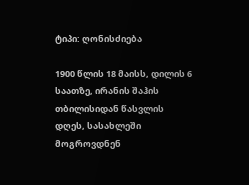ტიპი: ღონისძიება

1900 წლის 18 მაისს, დილის 6 საათზე, ირანის შაჰის თბილისიდან წასვლის დღეს, სასახლეში მოგროვდნენ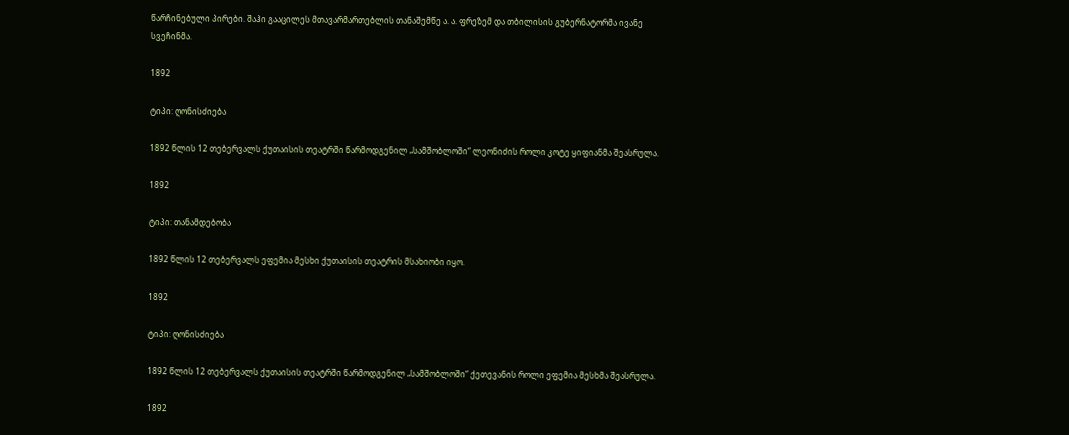წარჩინებული პირები. შაჰი გააცილეს მთავარმართებლის თანაშემწე ა. ა. ფრეზემ და თბილისის გუბერნატორმა ივანე სვეჩინმა.

1892

ტიპი: ღონისძიება

1892 წლის 12 თებერვალს ქუთაისის თეატრში წარმოდგენილ „სამშობლოში“ ლეონიძის როლი კოტე ყიფიანმა შეასრულა.

1892

ტიპი: თანამდებობა

1892 წლის 12 თებერვალს ეფემია მესხი ქუთაისის თეატრის მსახიობი იყო.

1892

ტიპი: ღონისძიება

1892 წლის 12 თებერვალს ქუთაისის თეატრში წარმოდგენილ „სამშობლოში“ ქეთევანის როლი ეფემია მესხმა შეასრულა.

1892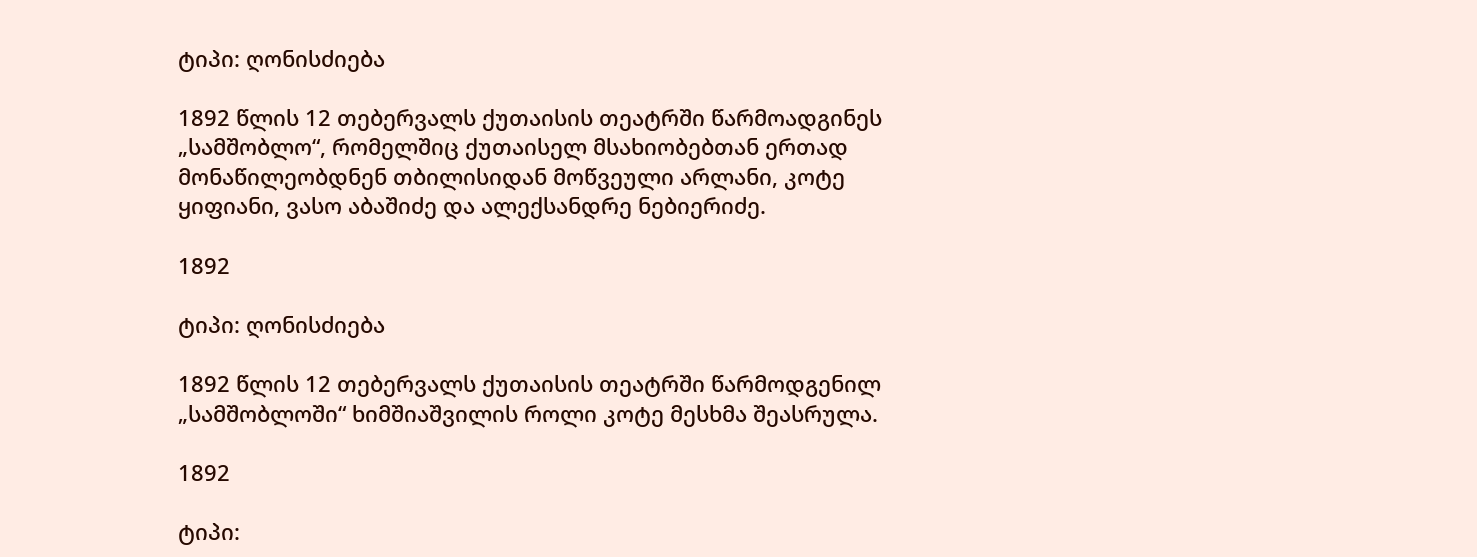ტიპი: ღონისძიება

1892 წლის 12 თებერვალს ქუთაისის თეატრში წარმოადგინეს „სამშობლო“, რომელშიც ქუთაისელ მსახიობებთან ერთად მონაწილეობდნენ თბილისიდან მოწვეული არლანი, კოტე ყიფიანი, ვასო აბაშიძე და ალექსანდრე ნებიერიძე.

1892

ტიპი: ღონისძიება

1892 წლის 12 თებერვალს ქუთაისის თეატრში წარმოდგენილ „სამშობლოში“ ხიმშიაშვილის როლი კოტე მესხმა შეასრულა.

1892

ტიპი: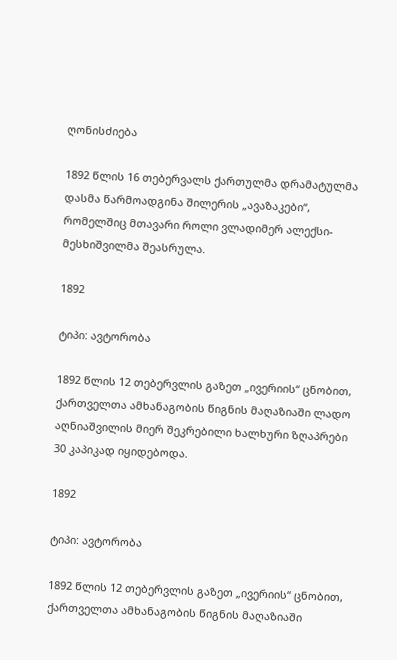ღონისძიება

1892 წლის 16 თებერვალს ქართულმა დრამატულმა დასმა წარმოადგინა შილერის „ავაზაკები“, რომელშიც მთავარი როლი ვლადიმერ ალექსი-მესხიშვილმა შეასრულა.

1892

ტიპი: ავტორობა

1892 წლის 12 თებერვლის გაზეთ „ივერიის“ ცნობით, ქართველთა ამხანაგობის წიგნის მაღაზიაში ლადო აღნიაშვილის მიერ შეკრებილი ხალხური ზღაპრები 30 კაპიკად იყიდებოდა.

1892

ტიპი: ავტორობა

1892 წლის 12 თებერვლის გაზეთ „ივერიის“ ცნობით, ქართველთა ამხანაგობის წიგნის მაღაზიაში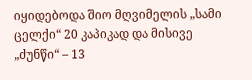იყიდებოდა შიო მღვიმელის „სამი ცელქი“ 20 კაპიკად და მისივე „ძუნწი“ – 13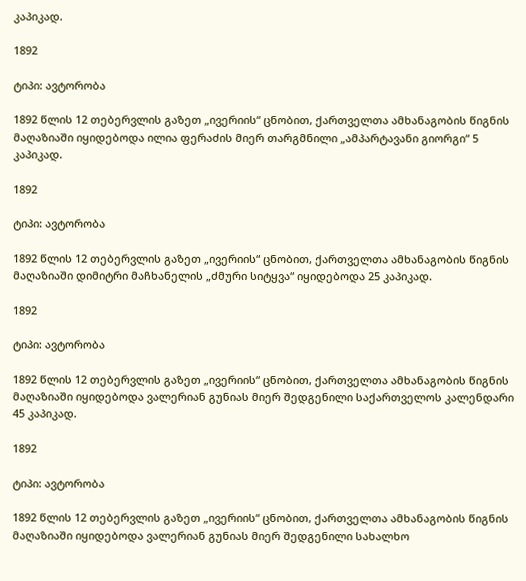კაპიკად.

1892

ტიპი: ავტორობა

1892 წლის 12 თებერვლის გაზეთ „ივერიის“ ცნობით, ქართველთა ამხანაგობის წიგნის მაღაზიაში იყიდებოდა ილია ფერაძის მიერ თარგმნილი „ამპარტავანი გიორგი“ 5 კაპიკად.

1892

ტიპი: ავტორობა

1892 წლის 12 თებერვლის გაზეთ „ივერიის“ ცნობით, ქართველთა ამხანაგობის წიგნის მაღაზიაში დიმიტრი მაჩხანელის „ძმური სიტყვა“ იყიდებოდა 25 კაპიკად.

1892

ტიპი: ავტორობა

1892 წლის 12 თებერვლის გაზეთ „ივერიის“ ცნობით, ქართველთა ამხანაგობის წიგნის მაღაზიაში იყიდებოდა ვალერიან გუნიას მიერ შედგენილი საქართველოს კალენდარი 45 კაპიკად.

1892

ტიპი: ავტორობა

1892 წლის 12 თებერვლის გაზეთ „ივერიის“ ცნობით, ქართველთა ამხანაგობის წიგნის მაღაზიაში იყიდებოდა ვალერიან გუნიას მიერ შედგენილი სახალხო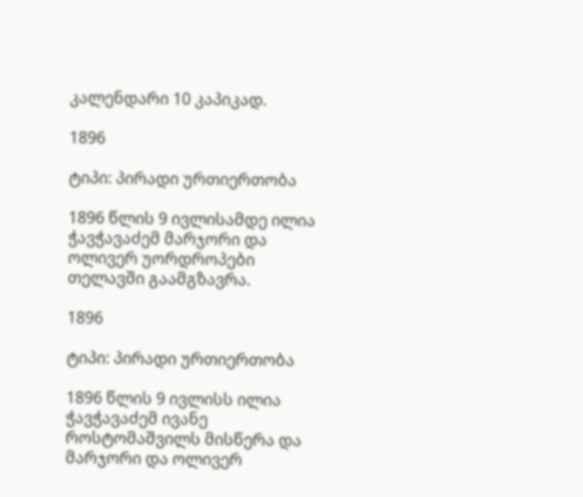კალენდარი 10 კაპიკად.

1896

ტიპი: პირადი ურთიერთობა

1896 წლის 9 ივლისამდე ილია ჭავჭავაძემ მარჯორი და ოლივერ უორდროპები თელავში გაამგზავრა.

1896

ტიპი: პირადი ურთიერთობა

1896 წლის 9 ივლისს ილია ჭავჭავაძემ ივანე როსტომაშვილს მისწერა და მარჯორი და ოლივერ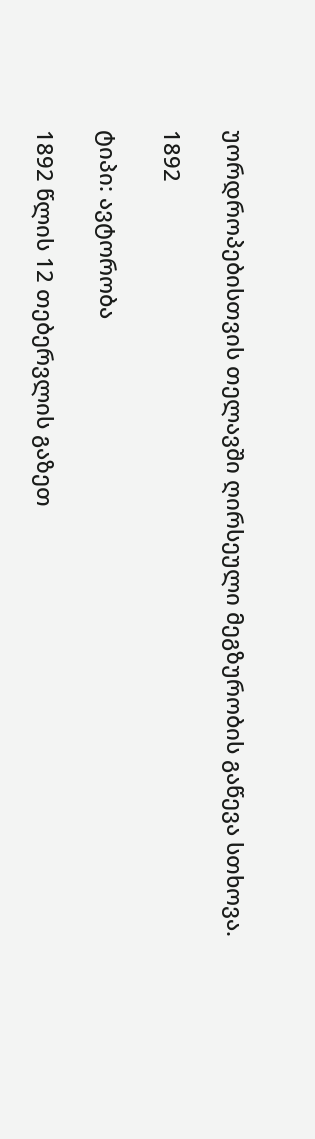უორდროპებისთვის თელავში ღირსეული მეგზურობის გაწევა სთხოვა.

1892

ტიპი: ავტორობა

1892 წლის 12 თებერვლის გაზეთ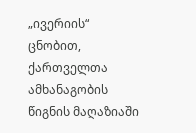„ივერიის“ ცნობით, ქართველთა ამხანაგობის წიგნის მაღაზიაში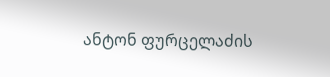ანტონ ფურცელაძის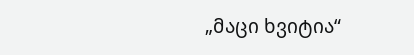„მაცი ხვიტია“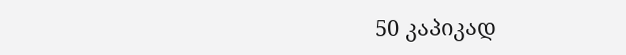50 კაპიკად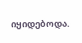იყიდებოდა.